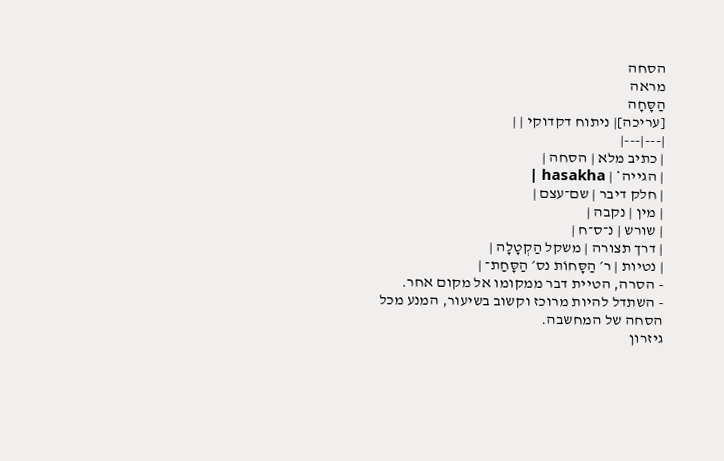הסחה
מראה
הַסָּחָה
[עריכה]| ניתוח דקדוקי | |
|---|---|
| כתיב מלא | הסחה |
| הגייה* | hasakha |
| חלק דיבר | שם־עצם |
| מין | נקבה |
| שורש | נ־ס־ח |
| דרך תצורה | משקל הַקְטָלָה |
| נטיות | ר׳ הַסָּחוֹת נס׳ הַסָּחַת־ |
- הסרה, הטיית דבר ממקומו אל מקום אחר.
- השתדל להיות מרוכז וקשוב בשיעור, המנע מכל הסחה של המחשבה.
גיזרון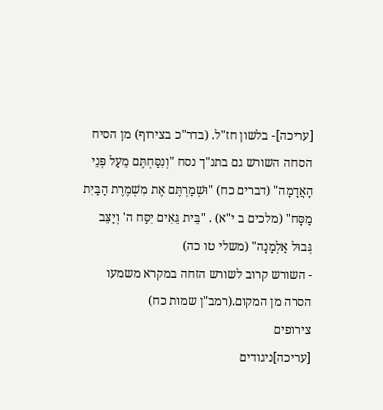[עריכה]- בלשון חז"ל. (בדר"כ בצירוף) מן הסיח הסחה השורש גם בתנ"ך נסח "וְנִסַּחְתֶּם מֵעַל פְּנֵי הָאֲדָמָה" (דברים כח) "וּשְׁמַרְתֶּם אֶת מִשְׁמֶרֶת הַבַּיִת מַסָּח" (מלכים ב י"א) . "בֵּית גֵּאִים יִסַּח ה' וְיַצֵּב גְּבוּל אַלְמָנָה" (משלי טו כה)
- השורש קרוב לשורש הזחה במקרא משמעו הסרה מן המקום.(רמב"ן שמות כח)
צירופים
[עריכה]ניגודים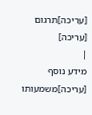[עריכה]תרגום
[עריכה]
|
מידע נוסף
[עריכה]משמעותו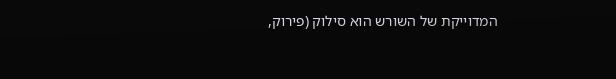המדוייקת של השורש הוא סילוק (פירוק,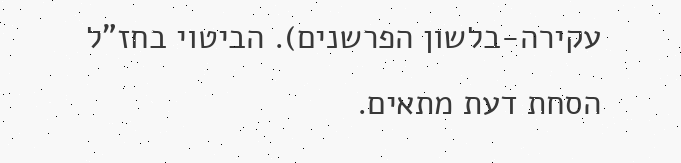עקירה-בלשון הפרשנים). הביטוי בחז"ל הסחת דעת מתאים.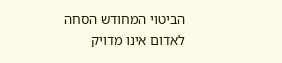הביטוי המחודש הסחה לאדום אינו מדויק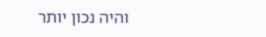והיה נכון יותר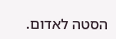הסטה לאדום.